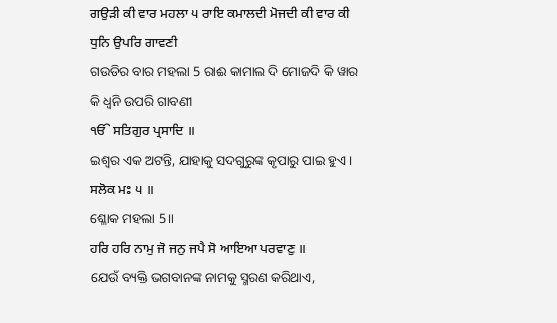ਗਉੜੀ ਕੀ ਵਾਰ ਮਹਲਾ ੫ ਰਾਇ ਕਮਾਲਦੀ ਮੋਜਦੀ ਕੀ ਵਾਰ ਕੀ ਧੁਨਿ ਉਪਰਿ ਗਾਵਣੀ
ଗଉଡିର ବାର ମହଲା 5 ରାଈ କାମାଲ ଦି ମୋଜଦି କି ୱାର କି ଧ୍ୱନି ଉପରି ଗାବଣୀ
ੴ ਸਤਿਗੁਰ ਪ੍ਰਸਾਦਿ ॥
ଇଶ୍ଵର ଏକ ଅଟନ୍ତି, ଯାହାକୁ ସଦଗୁରୁଙ୍କ କୃପାରୁ ପାଇ ହୁଏ।
ਸਲੋਕ ਮਃ ੫ ॥
ଶ୍ଳୋକ ମହଲା 5॥
ਹਰਿ ਹਰਿ ਨਾਮੁ ਜੋ ਜਨੁ ਜਪੈ ਸੋ ਆਇਆ ਪਰਵਾਣੁ ॥
ଯେଉଁ ବ୍ୟକ୍ତି ଭଗବାନଙ୍କ ନାମକୁ ସ୍ମରଣ କରିଥାଏ,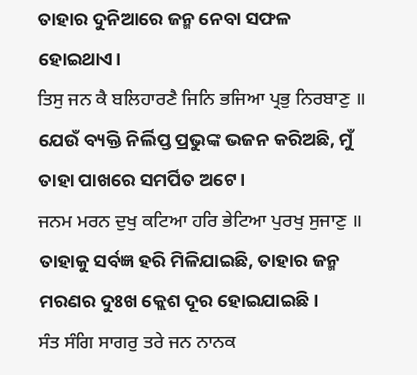ତାହାର ଦୁନିଆରେ ଜନ୍ମ ନେବା ସଫଳ ହୋଇଥାଏ।
ਤਿਸੁ ਜਨ ਕੈ ਬਲਿਹਾਰਣੈ ਜਿਨਿ ਭਜਿਆ ਪ੍ਰਭੁ ਨਿਰਬਾਣੁ ॥
ଯେଉଁ ବ୍ୟକ୍ତି ନିର୍ଲିପ୍ତ ପ୍ରଭୁଙ୍କ ଭଜନ କରିଅଛି, ମୁଁ ତାହା ପାଖରେ ସମର୍ପିତ ଅଟେ।
ਜਨਮ ਮਰਨ ਦੁਖੁ ਕਟਿਆ ਹਰਿ ਭੇਟਿਆ ਪੁਰਖੁ ਸੁਜਾਣੁ ॥
ତାହାକୁ ସର୍ବଜ୍ଞ ହରି ମିଳିଯାଇଛି, ତାହାର ଜନ୍ମ ମରଣର ଦୁଃଖ କ୍ଲେଶ ଦୂର ହୋଇଯାଇଛି।
ਸੰਤ ਸੰਗਿ ਸਾਗਰੁ ਤਰੇ ਜਨ ਨਾਨਕ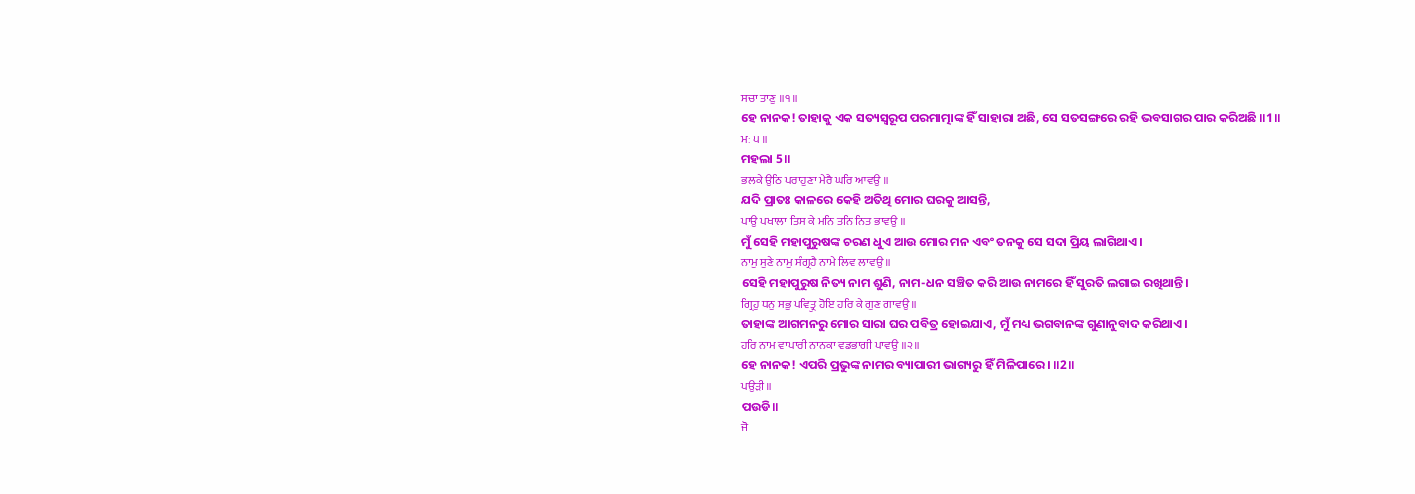ਸਚਾ ਤਾਣੁ ॥੧॥
ହେ ନାନକ! ତାହାକୁ ଏକ ସତ୍ୟସ୍ଵରୂପ ପରମାତ୍ମାଙ୍କ ହିଁ ସାହାରା ଅଛି, ସେ ସତସଙ୍ଗରେ ରହି ଭବସାଗର ପାର କରିଅଛି ॥1॥
ਮਃ ੫ ॥
ମହଲା 5॥
ਭਲਕੇ ਉਠਿ ਪਰਾਹੁਣਾ ਮੇਰੈ ਘਰਿ ਆਵਉ ॥
ଯଦି ପ୍ରାତଃ କାଳରେ କେହି ଅତିଥି ମୋର ଘରକୁ ଆସନ୍ତି,
ਪਾਉ ਪਖਾਲਾ ਤਿਸ ਕੇ ਮਨਿ ਤਨਿ ਨਿਤ ਭਾਵਉ ॥
ମୁଁ ସେହି ମହାପୁରୁଷଙ୍କ ଚରଣ ଧୁଏ ଆଉ ମୋର ମନ ଏବଂ ତନକୁ ସେ ସଦା ପ୍ରିୟ ଲାଗିଥାଏ।
ਨਾਮੁ ਸੁਣੇ ਨਾਮੁ ਸੰਗ੍ਰਹੈ ਨਾਮੇ ਲਿਵ ਲਾਵਉ ॥
ସେହି ମହାପୁରୁଷ ନିତ୍ୟ ନାମ ଶୁଣି, ନାମ-ଧନ ସଞ୍ଚିତ କରି ଆଉ ନାମରେ ହିଁ ସୁରତି ଲଗାଇ ରଖିଥାନ୍ତି।
ਗ੍ਰਿਹੁ ਧਨੁ ਸਭੁ ਪਵਿਤ੍ਰੁ ਹੋਇ ਹਰਿ ਕੇ ਗੁਣ ਗਾਵਉ ॥
ତାହାଙ୍କ ଆଗମନରୁ ମୋର ସାରା ଘର ପବିତ୍ର ହୋଇଯାଏ, ମୁଁ ମଧ୍ୟ ଭଗବାନଙ୍କ ଗୁଣାନୁବାଦ କରିଥାଏ।
ਹਰਿ ਨਾਮ ਵਾਪਾਰੀ ਨਾਨਕਾ ਵਡਭਾਗੀ ਪਾਵਉ ॥੨॥
ହେ ନାନକ! ଏପରି ପ୍ରଭୁଙ୍କ ନାମର ବ୍ୟାପାରୀ ଭାଗ୍ୟରୁ ହିଁ ମିଳିପାରେ। ॥2॥
ਪਉੜੀ ॥
ପଉଡି॥
ਜੋ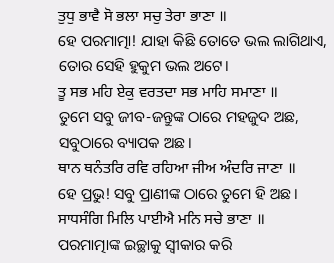ਤੁਧੁ ਭਾਵੈ ਸੋ ਭਲਾ ਸਚੁ ਤੇਰਾ ਭਾਣਾ ॥
ହେ ପରମାତ୍ମା! ଯାହା କିଛି ତୋତେ ଭଲ ଲାଗିଥାଏ, ତୋର ସେହି ହୁକୁମ ଭଲ ଅଟେ।
ਤੂ ਸਭ ਮਹਿ ਏਕੁ ਵਰਤਦਾ ਸਭ ਮਾਹਿ ਸਮਾਣਾ ॥
ତୁମେ ସବୁ ଜୀବ-ଜନ୍ତୁଙ୍କ ଠାରେ ମହଜୁଦ ଅଛ, ସବୁଠାରେ ବ୍ୟାପକ ଅଛ।
ਥਾਨ ਥਨੰਤਰਿ ਰਵਿ ਰਹਿਆ ਜੀਅ ਅੰਦਰਿ ਜਾਣਾ ॥
ହେ ପ୍ରଭୁ! ସବୁ ପ୍ରାଣୀଙ୍କ ଠାରେ ତୁମେ ହି ଅଛ।
ਸਾਧਸੰਗਿ ਮਿਲਿ ਪਾਈਐ ਮਨਿ ਸਚੇ ਭਾਣਾ ॥
ପରମାତ୍ମାଙ୍କ ଇଚ୍ଛାକୁ ସ୍ଵୀକାର କରି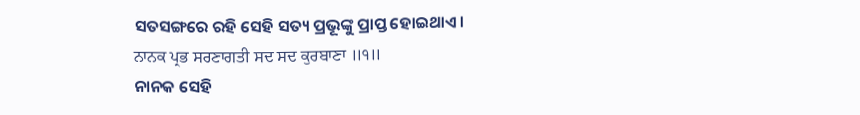ସତସଙ୍ଗରେ ରହି ସେହି ସତ୍ୟ ପ୍ରଭୂଙ୍କୁ ପ୍ରାପ୍ତ ହୋଇଥାଏ।
ਨਾਨਕ ਪ੍ਰਭ ਸਰਣਾਗਤੀ ਸਦ ਸਦ ਕੁਰਬਾਣਾ ॥੧॥
ନାନକ ସେହି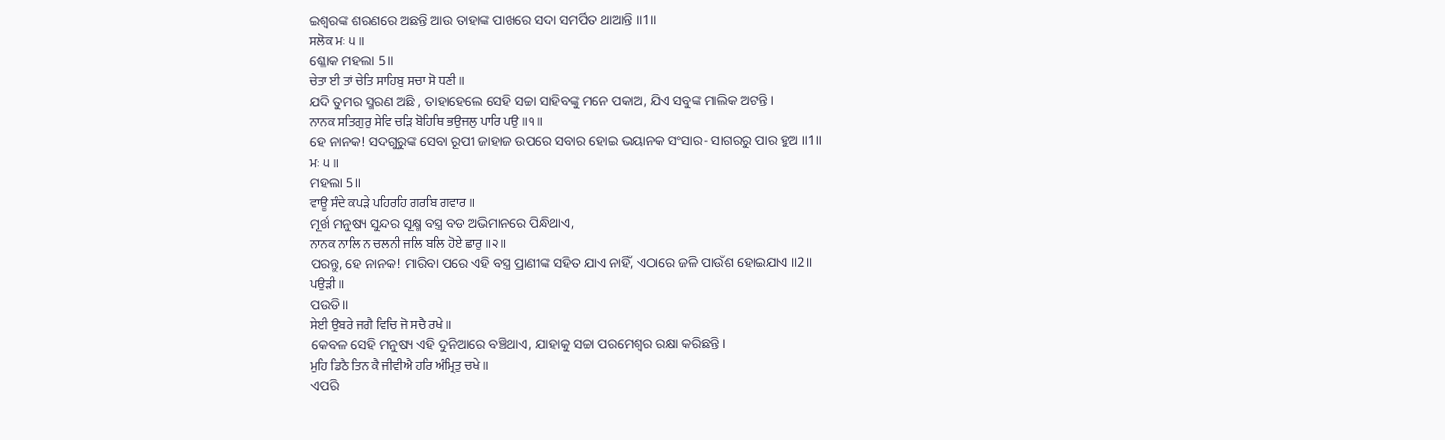ଇଶ୍ଵରଙ୍କ ଶରଣରେ ଅଛନ୍ତି ଆଉ ତାହାଙ୍କ ପାଖରେ ସଦା ସମର୍ପିତ ଥାଆନ୍ତି ॥1॥
ਸਲੋਕ ਮਃ ੫ ॥
ଶ୍ଳୋକ ମହଲା 5॥
ਚੇਤਾ ਈ ਤਾਂ ਚੇਤਿ ਸਾਹਿਬੁ ਸਚਾ ਸੋ ਧਣੀ ॥
ଯଦି ତୁମର ସ୍ମରଣ ଅଛି , ତାହାହେଲେ ସେହି ସଚ୍ଚା ସାହିବଙ୍କୁ ମନେ ପକାଅ, ଯିଏ ସବୁଙ୍କ ମାଲିକ ଅଟନ୍ତି।
ਨਾਨਕ ਸਤਿਗੁਰੁ ਸੇਵਿ ਚੜਿ ਬੋਹਿਥਿ ਭਉਜਲੁ ਪਾਰਿ ਪਉ ॥੧॥
ହେ ନାନକ! ସଦଗୁରୁଙ୍କ ସେବା ରୂପୀ ଜାହାଜ ଉପରେ ସବାର ହୋଇ ଭୟାନକ ସଂସାର- ସାଗରରୁ ପାର ହୁଅ ॥1॥
ਮਃ ੫ ॥
ମହଲା 5॥
ਵਾਊ ਸੰਦੇ ਕਪੜੇ ਪਹਿਰਹਿ ਗਰਬਿ ਗਵਾਰ ॥
ମୂର୍ଖ ମନୁଷ୍ୟ ସୁନ୍ଦର ସୂକ୍ଷ୍ମ ବସ୍ତ୍ର ବଡ ଅଭିମାନରେ ପିନ୍ଧିଥାଏ,
ਨਾਨਕ ਨਾਲਿ ਨ ਚਲਨੀ ਜਲਿ ਬਲਿ ਹੋਏ ਛਾਰੁ ॥੨॥
ପରନ୍ତୁ, ହେ ନାନକ! ମାରିବା ପରେ ଏହି ବସ୍ତ୍ର ପ୍ରାଣୀଙ୍କ ସହିତ ଯାଏ ନାହିଁ, ଏଠାରେ ଜଳି ପାଉଁଶ ହୋଇଯାଏ ॥2॥
ਪਉੜੀ ॥
ପଉଡି॥
ਸੇਈ ਉਬਰੇ ਜਗੈ ਵਿਚਿ ਜੋ ਸਚੈ ਰਖੇ ॥
କେବଳ ସେହି ମନୁଷ୍ୟ ଏହି ଦୁନିଆରେ ବଞ୍ଚିଥାଏ, ଯାହାକୁ ସଚ୍ଚା ପରମେଶ୍ଵର ରକ୍ଷା କରିଛନ୍ତି।
ਮੁਹਿ ਡਿਠੈ ਤਿਨ ਕੈ ਜੀਵੀਐ ਹਰਿ ਅੰਮ੍ਰਿਤੁ ਚਖੇ ॥
ଏପରି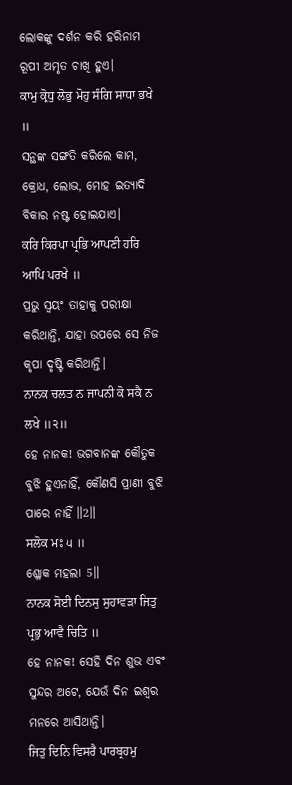ଲୋକଙ୍କୁ ଦର୍ଶନ କରି ହରିନାମ ରୂପୀ ଅମୃତ ଚାଖି ହୁଏ।
ਕਾਮੁ ਕ੍ਰੋਧੁ ਲੋਭੁ ਮੋਹੁ ਸੰਗਿ ਸਾਧਾ ਭਖੇ ॥
ସନ୍ଥଙ୍କ ସଙ୍ଗତି କରିଲେ କାମ, କ୍ରୋଧ, ଲୋଭ, ମୋହ ଇତ୍ୟାଦି ବିକାର ନଷ୍ଟ ହୋଇଯାଏ।
ਕਰਿ ਕਿਰਪਾ ਪ੍ਰਭਿ ਆਪਣੀ ਹਰਿ ਆਪਿ ਪਰਖੇ ॥
ପ୍ରଭୁ ସ୍ଵୟଂ ତାହାକୁ ପରୀକ୍ଷା କରିଥାନ୍ତି, ଯାହା ଉପରେ ସେ ନିଜ କୃପା ଦୃଷ୍ଟି କରିଥାନ୍ତି।
ਨਾਨਕ ਚਲਤ ਨ ਜਾਪਨੀ ਕੋ ਸਕੈ ਨ ਲਖੇ ॥੨॥
ହେ ନାନକ! ଭଗବାନଙ୍କ କୌତୁକ ବୁଝି ହୁଏନାହିଁ, କୌଣସି ପ୍ରାଣୀ ବୁଝି ପାରେ ନାହିଁ ॥2॥
ਸਲੋਕ ਮਃ ੫ ॥
ଶ୍ଳୋକ ମହଲା 5॥
ਨਾਨਕ ਸੋਈ ਦਿਨਸੁ ਸੁਹਾਵੜਾ ਜਿਤੁ ਪ੍ਰਭੁ ਆਵੈ ਚਿਤਿ ॥
ହେ ନାନକ! ସେହି ଦିନ ଶୁଭ ଏବଂ ସୁନ୍ଦର ଅଟେ, ଯେଉଁ ଦିନ ଇଶ୍ଵର ମନରେ ଆସିଥାନ୍ତି।
ਜਿਤੁ ਦਿਨਿ ਵਿਸਰੈ ਪਾਰਬ੍ਰਹਮੁ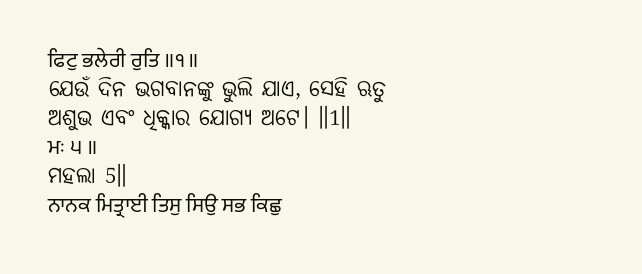ਫਿਟੁ ਭਲੇਰੀ ਰੁਤਿ ॥੧॥
ଯେଉଁ ଦିନ ଭଗବାନଙ୍କୁ ଭୁଲି ଯାଏ, ସେହି ଋତୁ ଅଶୁଭ ଏବଂ ଧିକ୍କାର ଯୋଗ୍ୟ ଅଟେ। ॥1॥
ਮਃ ੫ ॥
ମହଲା 5॥
ਨਾਨਕ ਮਿਤ੍ਰਾਈ ਤਿਸੁ ਸਿਉ ਸਭ ਕਿਛੁ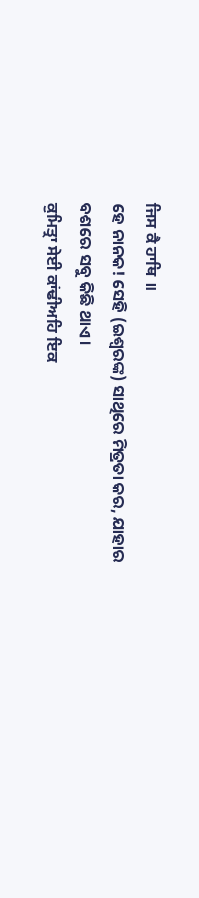ਜਿਸ ਕੈ ਹਾਥਿ ॥
ହେ ନାନକ! ସେହି (ଇଶ୍ଵରଙ୍କ) ସାଥିରେ ମିତ୍ରତା କର, ଯାହାର ବଶରେ ସବୁ କିଛି ଥାଏ।
ਕੁਮਿਤ੍ਰਾ ਸੇਈ ਕਾਂਢੀਅਹਿ ਇਕ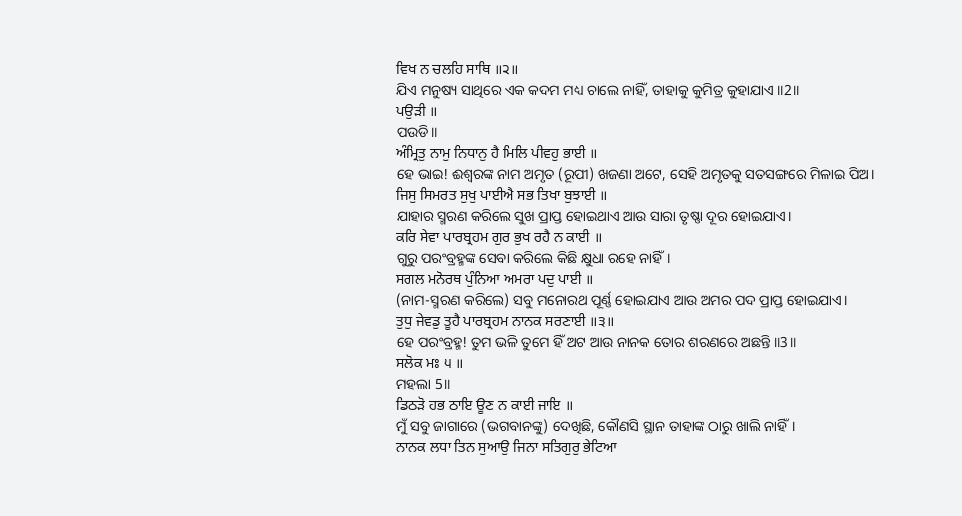ਵਿਖ ਨ ਚਲਹਿ ਸਾਥਿ ॥੨॥
ଯିଏ ମନୁଷ୍ୟ ସାଥିରେ ଏକ କଦମ ମଧ୍ୟ ଚାଲେ ନାହିଁ, ତାହାକୁ କୁମିତ୍ର କୁହାଯାଏ ॥2॥
ਪਉੜੀ ॥
ପଉଡି॥
ਅੰਮ੍ਰਿਤੁ ਨਾਮੁ ਨਿਧਾਨੁ ਹੈ ਮਿਲਿ ਪੀਵਹੁ ਭਾਈ ॥
ହେ ଭାଇ! ଈଶ୍ଵରଙ୍କ ନାମ ଅମୃତ (ରୂପୀ) ଖଜଣା ଅଟେ, ସେହି ଅମୃତକୁ ସତସଙ୍ଗରେ ମିଳାଇ ପିଅ।
ਜਿਸੁ ਸਿਮਰਤ ਸੁਖੁ ਪਾਈਐ ਸਭ ਤਿਖਾ ਬੁਝਾਈ ॥
ଯାହାର ସ୍ମରଣ କରିଲେ ସୁଖ ପ୍ରାପ୍ତ ହୋଇଥାଏ ଆଉ ସାରା ତୃଷ୍ଣା ଦୂର ହୋଇଯାଏ।
ਕਰਿ ਸੇਵਾ ਪਾਰਬ੍ਰਹਮ ਗੁਰ ਭੁਖ ਰਹੈ ਨ ਕਾਈ ॥
ଗୁରୁ ପରଂବ୍ରହ୍ମଙ୍କ ସେବା କରିଲେ କିଛି କ୍ଷୁଧା ରହେ ନାହିଁ।
ਸਗਲ ਮਨੋਰਥ ਪੁੰਨਿਆ ਅਮਰਾ ਪਦੁ ਪਾਈ ॥
(ନାମ-ସ୍ମରଣ କରିଲେ) ସବୁ ମନୋରଥ ପୂର୍ଣ୍ଣ ହୋଇଯାଏ ଆଉ ଅମର ପଦ ପ୍ରାପ୍ତ ହୋଇଯାଏ।
ਤੁਧੁ ਜੇਵਡੁ ਤੂਹੈ ਪਾਰਬ੍ਰਹਮ ਨਾਨਕ ਸਰਣਾਈ ॥੩॥
ହେ ପରଂବ୍ରହ୍ମ! ତୁମ ଭଳି ତୁମେ ହିଁ ଅଟ ଆଉ ନାନକ ତୋର ଶରଣରେ ଅଛନ୍ତି ॥3॥
ਸਲੋਕ ਮਃ ੫ ॥
ମହଲା 5॥
ਡਿਠੜੋ ਹਭ ਠਾਇ ਊਣ ਨ ਕਾਈ ਜਾਇ ॥
ମୁଁ ସବୁ ଜାଗାରେ (ଭଗବାନଙ୍କୁ) ଦେଖିଛି, କୌଣସି ସ୍ଥାନ ତାହାଙ୍କ ଠାରୁ ଖାଲି ନାହିଁ।
ਨਾਨਕ ਲਧਾ ਤਿਨ ਸੁਆਉ ਜਿਨਾ ਸਤਿਗੁਰੁ ਭੇਟਿਆ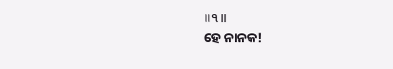॥੧॥
ହେ ନାନକ!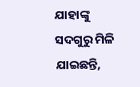ଯାହାଙ୍କୁ ସଦଗୁରୁ ମିଳି ଯାଇଛନ୍ତି,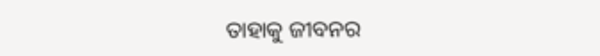ତାହାକୁ ଜୀବନର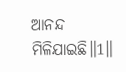ଆନନ୍ଦ ମିଳିଯାଇଛି॥1॥